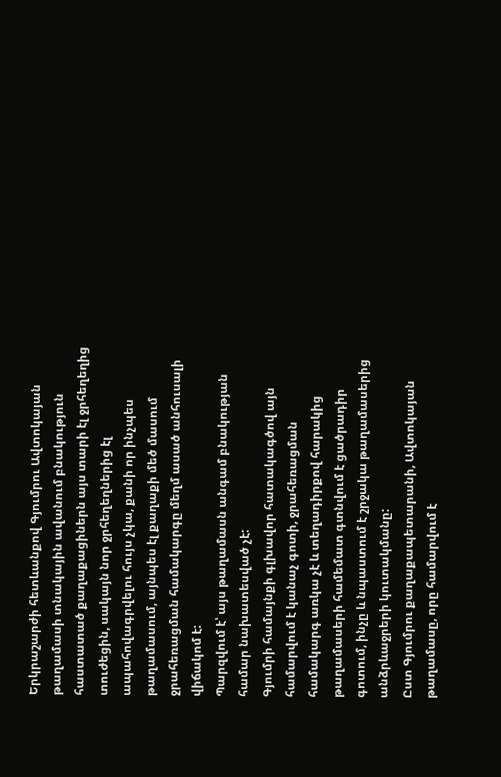Երկրաշարժի հետևանքով Գյումրու Ավտոկայան թաղամասի տնակային ավանում բնակություն հաստատած քաղաքացիներն այս տարի էլ ջրհեղեղից տուժեցին, սակայն նոր ջրհեղեղներից էլ ապահովագրվելու հույս չկա, քանի որ ինչպես թաղամասում, այնպես էլ քաղաքի մեծ մասում ջրահեռացման համակարգը մեղմ ասած անհուսալի վիճակոմ է:
Պարզվում է՝ այս թաղամասն անգամ բնակության համար նախատեսված չէ:
Գյումրի համայնքի գլխավոր հատակագծով այն համարվում է կանաչ գոտի, ջրահեռացման համակարգ առկա չէ և տեղադիրքով հարակից թաղամասերի համեմատ գտնվում է ցածրադիր գոտում, ինչը և նպաստում է շրջակա թաղամասերից անձրևաջրերի կուտակմանը:
Ըստ Գյումրու քաղաքապետարանի, Ավտոկայան թաղամասը, որը համարվում է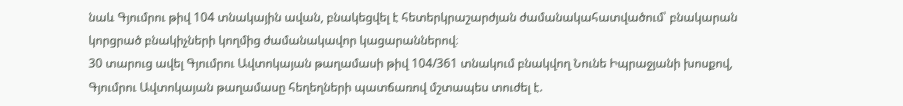նաև Գյումրու թիվ 104 տնակային ավան, բնակեցվել է հետերկրաշարժյան ժամանակահատվածում՝ բնակարան կորցրած բնակիչների կողմից ժամանակավոր կացարաններով։
30 տարուց ավել Գյումրու Ավտոկայան թաղամասի թիվ 104/361 տնակում բնակվող Նունե Իպրաջյանի խոսքով, Գյումրու Ավտոկայան թաղամասը հեղեղների պատճառով մշտապես տուժել է.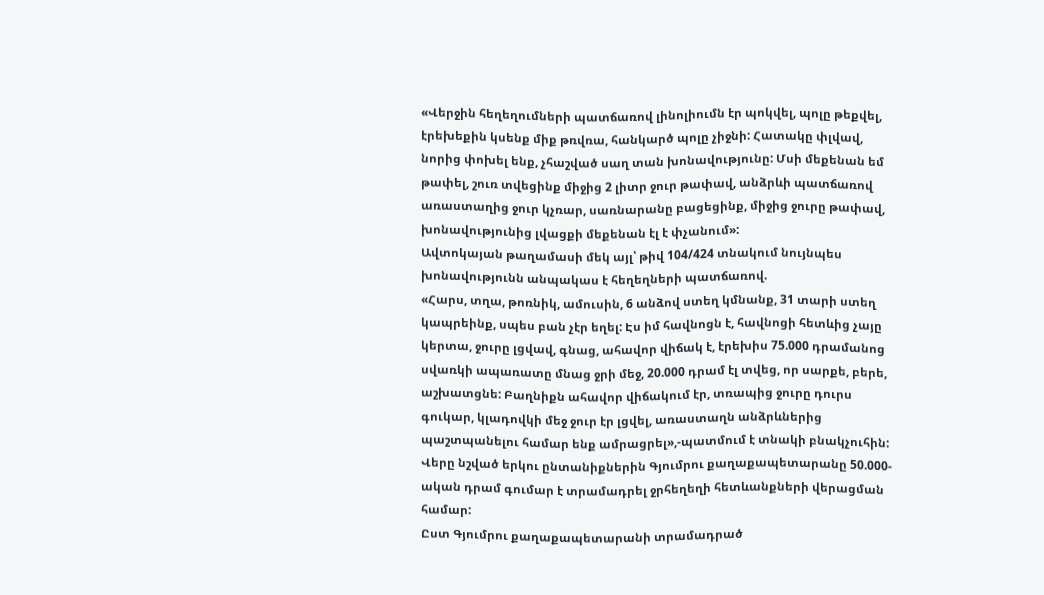«Վերջին հեղեղումների պատճառով լինոլիումն էր պոկվել, պոլը թեքվել, էրեխեքին կսենք միք թռվռա, հանկարծ պոլը չիջնի: Հատակը փլվավ, նորից փոխել ենք, չհաշված սաղ տան խոնավությունը: Մսի մեքենան եմ թափել, շուռ տվեցինք միջից 2 լիտր ջուր թափավ, անձրևի պատճառով առաստաղից ջուր կչռար, սառնարանը բացեցինք, միջից ջուրը թափավ, խոնավությունից լվացքի մեքենան էլ է փչանում»:
Ավտոկայան թաղամասի մեկ այլ՝ թիվ 104/424 տնակում նույնպես խոնավությունն անպակաս է հեղեղների պատճառով.
«Հարս, տղա, թոռնիկ, ամուսին, 6 անձով ստեղ կմնանք, 31 տարի ստեղ կապրեինք, սպես բան չէր եղել: Էս իմ հավնոցն է, հավնոցի հետևից չայը կերտա, ջուրը լցվավ, գնաց, ահավոր վիճակ է, էրեխիս 75.000 դրամանոց սվառկի ապառատը մնաց ջրի մեջ, 20.000 դրամ էլ տվեց, որ սարքե, բերե, աշխատցնե: Բաղնիքն ահավոր վիճակում էր, տռապից ջուրը դուրս գուկար, կլադովկի մեջ ջուր էր լցվել, առաստաղն անձրևներից պաշտպանելու համար ենք ամրացրել»,-պատմում է տնակի բնակչուհին:
Վերը նշված երկու ընտանիքներին Գյումրու քաղաքապետարանը 50.000-ական դրամ գումար է տրամադրել ջրհեղեղի հետևանքների վերացման համար:
Ըստ Գյումրու քաղաքապետարանի տրամադրած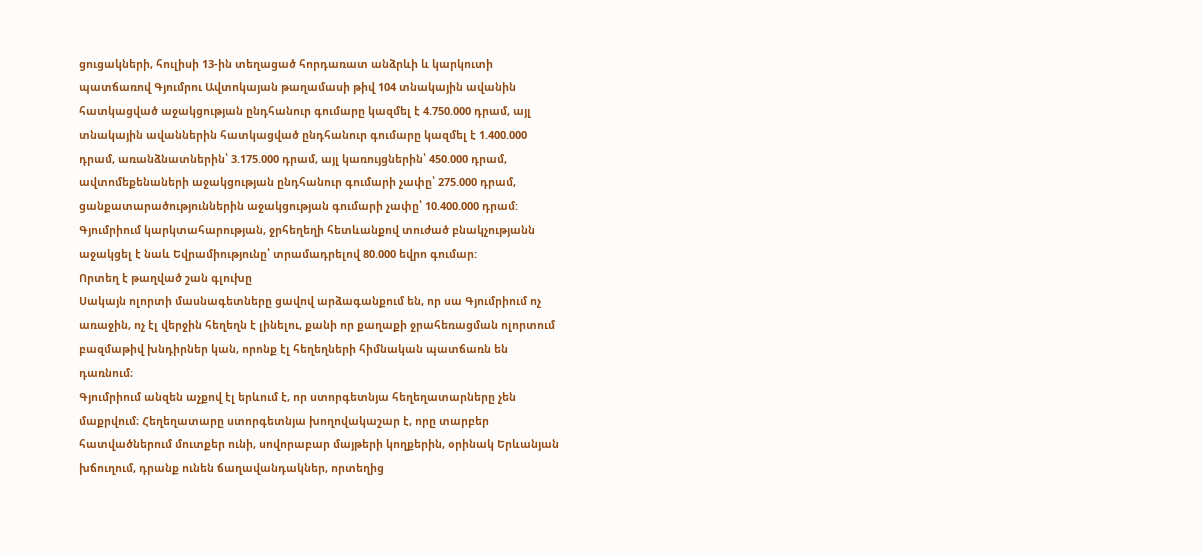ցուցակների, հուլիսի 13-ին տեղացած հորդառատ անձրևի և կարկուտի պատճառով Գյումրու Ավտոկայան թաղամասի թիվ 104 տնակային ավանին հատկացված աջակցության ընդհանուր գումարը կազմել է 4.750.000 դրամ, այլ տնակային ավաններին հատկացված ընդհանուր գումարը կազմել է 1.400.000 դրամ, առանձնատներին՝ 3.175.000 դրամ, այլ կառույցներին՝ 450.000 դրամ, ավտոմեքենաների աջակցության ընդհանուր գումարի չափը՝ 275.000 դրամ, ցանքատարածություններին աջակցության գումարի չափը՝ 10.400.000 դրամ:
Գյումրիում կարկտահարության, ջրհեղեղի հետևանքով տուժած բնակչությանն աջակցել է նաև Եվրամիությունը՝ տրամադրելով 80.000 եվրո գումար:
Որտեղ է թաղված շան գլուխը
Սակայն ոլորտի մասնագետները ցավով արձագանքում են, որ սա Գյումրիում ոչ առաջին, ոչ էլ վերջին հեղեղն է լինելու, քանի որ քաղաքի ջրահեռացման ոլորտում բազմաթիվ խնդիրներ կան, որոնք էլ հեղեղների հիմնական պատճառն են դառնում։
Գյումրիում անզեն աչքով էլ երևում է, որ ստորգետնյա հեղեղատարները չեն մաքրվում։ Հեղեղատարը ստորգետնյա խողովակաշար է, որը տարբեր հատվածներում մուտքեր ունի, սովորաբար մայթերի կողքերին, օրինակ Երևանյան խճուղում, դրանք ունեն ճաղավանդակներ, որտեղից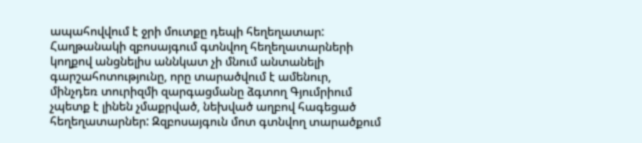ապահովվում է ջրի մուտքը դեպի հեղեղատար:
Հաղթանակի զբոսայգում գտնվող հեղեղատարների կողքով անցնելիս աննկատ չի մնում անտանելի գարշահոտությունը, որը տարածվում է ամենուր, մինչդեռ տուրիզմի զարգացմանը ձգտող Գյումրիում չպետք է լինեն չմաքրված, նեխված աղբով հագեցած հեղեղատարներ: Զզբոսայգուն մոտ գտնվող տարածքում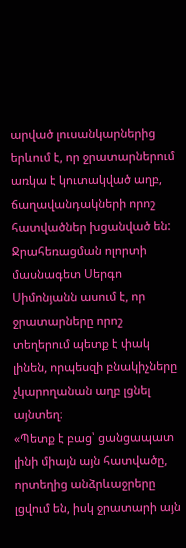արված լուսանկարներից երևում է, որ ջրատարներում առկա է կուտակված աղբ, ճաղավանդակների որոշ հատվածներ խցանված են:
Ջրահեռացման ոլորտի մասնագետ Սերգո Սիմոնյանն ասում է, որ ջրատարները որոշ տեղերում պետք է փակ լինեն, որպեսզի բնակիչները չկարողանան աղբ լցնել այնտեղ։
«Պետք է բաց՝ ցանցապատ լինի միայն այն հատվածը, որտեղից անձրևաջրերը լցվում են, իսկ ջրատարի այն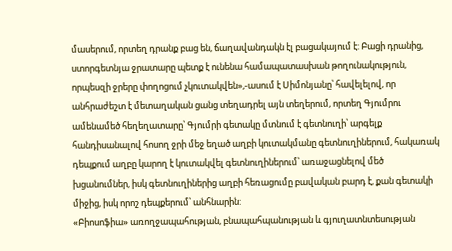մասերում, որտեղ դրանք բաց են, ճաղավանդակն էլ բացակայում է: Բացի դրանից, ստորգետնյա ջրատարը պետք է ունենա համապատասխան թողունակություն, որպեսզի ջրերը փողոցում չկուտակվեն»,-ասում է Սիմոնյանը՝ հավելելով, որ անհրաժեշտ է մետաղական ցանց տեղադրել այն տեղերում, որտեղ Գյումրու ամենամեծ հեղեղատարը՝ Գյումրի գետակը մտնում է գետնուղի՝ արգելք հանդիսանալով հոսող ջրի մեջ եղած աղբի կուտակմանը գետնուղիներում, հակառակ դեպքում աղբը կարող է կուտակվել գետնուղիներում՝ առաջացնելով մեծ խցանումներ, իսկ գետնուղիներից աղբի հեռացումը բավական բարդ է, քան գետակի միջից, իսկ որոշ դեպքերում՝ անհնարին:
«Բիոսոֆիա» առողջապահության, բնապահպանության և գյուղատնտեսության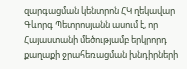զարգացման կենտրոն ՀԿ ղեկավար Գևորգ Պետրոսյանն ասում է, որ Հայաստանի մեծությամբ երկրորդ քաղաքի ջրահեռացման խնդիրների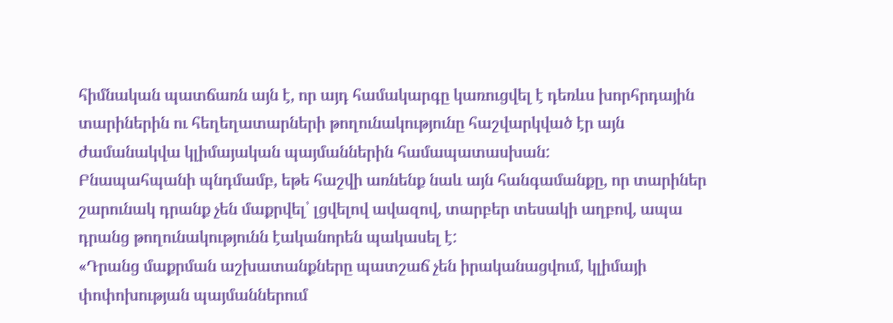հիմնական պատճառն այն է, որ այդ համակարգը կառուցվել է դեռևս խորհրդային տարիներին ու հեղեղատարների թողունակությունը հաշվարկված էր այն ժամանակվա կլիմայական պայմաններին համապատասխան:
Բնապահպանի պնդմամբ, եթե հաշվի առնենք նաև այն հանգամանքը, որ տարիներ շարունակ դրանք չեն մաքրվել՝ լցվելով ավազով, տարբեր տեսակի աղբով, ապա դրանց թողունակությունն էականորեն պակասել է:
«Դրանց մաքրման աշխատանքները պատշաճ չեն իրականացվում, կլիմայի փոփոխության պայմաններում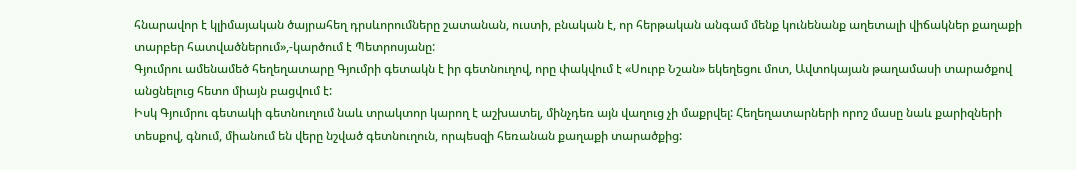հնարավոր է կլիմայական ծայրահեղ դրսևորումները շատանան, ուստի, բնական է, որ հերթական անգամ մենք կունենանք աղետալի վիճակներ քաղաքի տարբեր հատվածներում»,-կարծում է Պետրոսյանը:
Գյումրու ամենամեծ հեղեղատարը Գյումրի գետակն է իր գետնուղով, որը փակվում է «Սուրբ Նշան» եկեղեցու մոտ, Ավտոկայան թաղամասի տարածքով անցնելուց հետո միայն բացվում է:
Իսկ Գյումրու գետակի գետնուղում նաև տրակտոր կարող է աշխատել, մինչդեռ այն վաղուց չի մաքրվել: Հեղեղատարների որոշ մասը նաև քարիզների տեսքով, գնում, միանում են վերը նշված գետնուղուն, որպեսզի հեռանան քաղաքի տարածքից: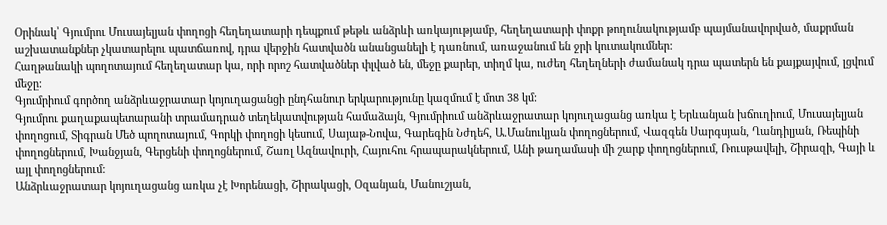Օրինակ՝ Գյումրու Մուսայելյան փողոցի հեղեղատարի դեպքում թեթև անձրևի առկայությամբ, հեղեղատարի փոքր թողունակությամբ պայմանավորված, մաքրման աշխատանքներ չկատարելու պատճառով, դրա վերջին հատվածն անանցանելի է դառնում, առաջանում են ջրի կուտակումներ:
Հաղթանակի պողոտայում հեղեղատար կա, որի որոշ հատվածներ փլված են, մեջը քարեր, տիղմ կա, ուժեղ հեղեղների ժամանակ դրա պատերն են քայքայվում, լցվում մեջը:
Գյումրիում գործող անձրևաջրատար կոյուղացանցի ընդհանուր երկարությունը կազմում է մոտ 38 կմ:
Գյումրու քաղաքապետարանի տրամադրած տեղեկատվության համաձայն, Գյումրիում անձրևաջրատար կոյուղացանց առկա է Երևանյան խճուղիում, Մուսայելյան փողոցում, Տիգրան Մեծ պողոտայում, Գորկի փողոցի կեսում, Սայաթ-Նովա, Գարեգին Նժդեհ, Ա.Մանուկյան փողոցներում, Վազգեն Սարգսյան, Ղանդիլյան, Ռեպինի փողոցներում, Խանջյան, Գերցենի փողոցներում, Շառլ Ազնավուրի, Հայուհու հրապարակներում, Անի թաղամասի մի շարք փողոցներում, Ռուսթավելի, Շիրազի, Գայի և այլ փողոցներում:
Անձրևաջրատար կոյուղացանց առկա չէ Խորենացի, Շիրակացի, Օզանյան, Մանուշյան,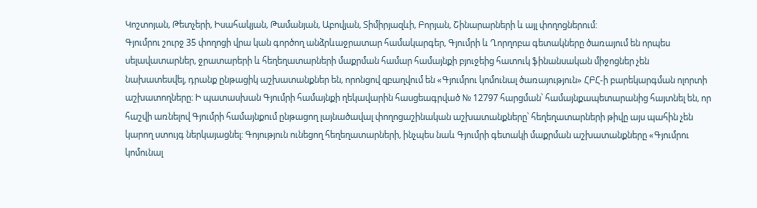Կոշտոյան, Թետչերի, Իսահակյան, Թամանյան, Աբովյան, Տիմիրյազևի, Բորյան, Շինարարների և այլ փողոցներում:
Գյումրու շուրջ 35 փողոցի վրա կան գործող անձրևաջրատար համակարգեր, Գյումրի և Ղորղոբա գետակները ծառայում են որպես սելավատարներ, ջրատարերի և հեղեղատարների մաքրման համար համայնքի բյուջեից հատուկ ֆինանսական միջոցներ չեն նախատեսվել, դրանք ընթացիկ աշխատանքներ են, որոնցով զբաղվում են «Գյումրու կոմունալ ծառայություն» ՀԲՀ-ի բարեկարգման ոլորտի աշխատողները։ Ի պատասխան Գյումրի համայնքի ղեկավարին հասցեագրված № 12797 հարցման՝ համայնքապետարանից հայտնել են, որ հաշվի առնելով Գյումրի համայնքում ընթացող լայնածավալ փողոցաշինական աշխատանքները՝ հեղեղատարների թիվը այս պահին չեն կարող ստույգ ներկայացնել: Գոյություն ունեցող հեղեղատարների, ինչպես նաև Գյումրի գետակի մաքրման աշխատանքները «Գյումրու կոմունալ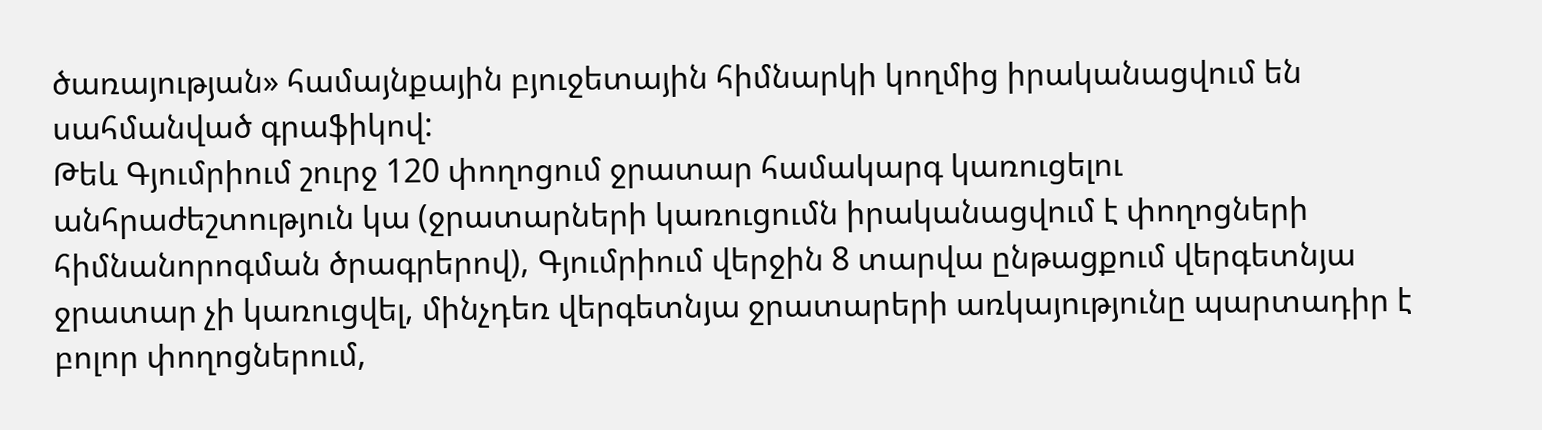ծառայության» համայնքային բյուջետային հիմնարկի կողմից իրականացվում են սահմանված գրաֆիկով:
Թեև Գյումրիում շուրջ 120 փողոցում ջրատար համակարգ կառուցելու անհրաժեշտություն կա (ջրատարների կառուցումն իրականացվում է փողոցների հիմնանորոգման ծրագրերով), Գյումրիում վերջին 8 տարվա ընթացքում վերգետնյա ջրատար չի կառուցվել, մինչդեռ վերգետնյա ջրատարերի առկայությունը պարտադիր է բոլոր փողոցներում,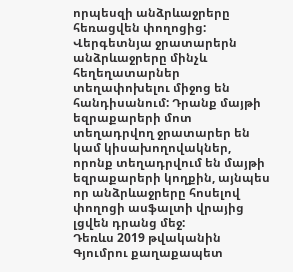որպեսզի անձրևաջրերը հեռացվեն փողոցից:
Վերգետնյա ջրատարերն անձրևաջրերը մինչև հեղեղատարներ տեղափոխելու միջոց են հանդիսանում: Դրանք մայթի եզրաքարերի մոտ տեղադրվող ջրատարեր են կամ կիսախողովակներ, որոնք տեղադրվում են մայթի եզրաքարերի կողքին, այնպես որ անձրևաջրերը հոսելով փողոցի ասֆալտի վրայից լցվեն դրանց մեջ:
Դեռևս 2019 թվականին Գյումրու քաղաքապետ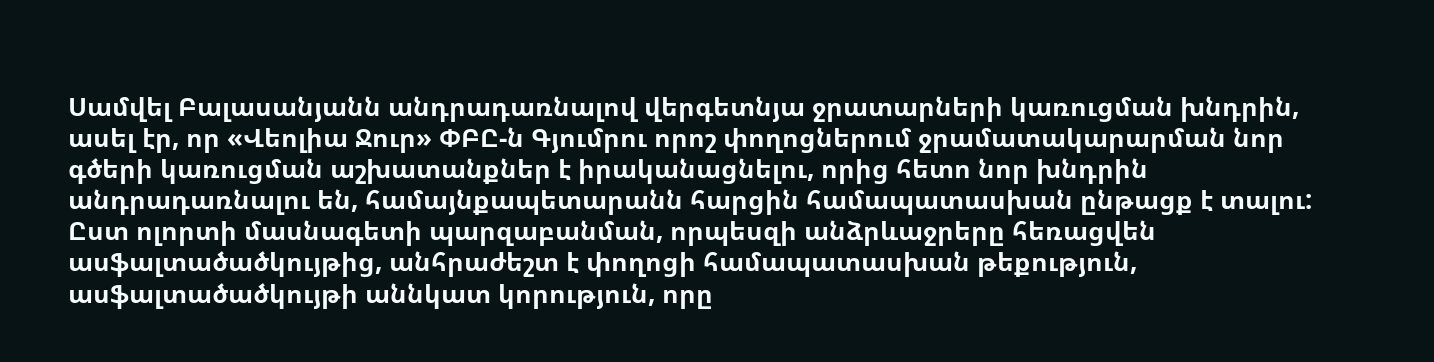Սամվել Բալասանյանն անդրադառնալով վերգետնյա ջրատարների կառուցման խնդրին, ասել էր, որ «Վեոլիա Ջուր» ՓԲԸ-ն Գյումրու որոշ փողոցներում ջրամատակարարման նոր գծերի կառուցման աշխատանքներ է իրականացնելու, որից հետո նոր խնդրին անդրադառնալու են, համայնքապետարանն հարցին համապատասխան ընթացք է տալու:
Ըստ ոլորտի մասնագետի պարզաբանման, որպեսզի անձրևաջրերը հեռացվեն ասֆալտածածկույթից, անհրաժեշտ է փողոցի համապատասխան թեքություն, ասֆալտածածկույթի աննկատ կորություն, որը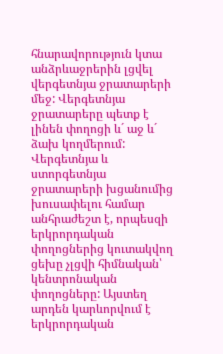հնարավորություն կտա անձրևաջրերին լցվել վերգետնյա ջրատարերի մեջ: Վերգետնյա ջրատարերը պետք է լինեն փողոցի և´ աջ և´ ձախ կողմերում:
Վերգետնյա և ստորգետնյա ջրատարերի խցանումից խուսափելու համար անհրաժեշտ է, որպեսզի երկրորդական փողոցներից կուտակվող ցեխը չլցվի հիմնական՝ կենտրոնական փողոցները: Այստեղ արդեն կարևորվում է երկրորդական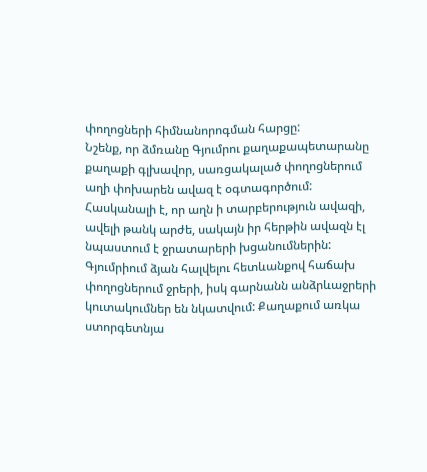փողոցների հիմնանորոգման հարցը:
Նշենք, որ ձմռանը Գյումրու քաղաքապետարանը քաղաքի գլխավոր, սառցակալած փողոցներում աղի փոխարեն ավազ է օգտագործում: Հասկանալի է, որ աղն ի տարբերություն ավազի, ավելի թանկ արժե, սակայն իր հերթին ավազն էլ նպաստում է ջրատարերի խցանումներին:
Գյումրիում ձյան հալվելու հետևանքով հաճախ փողոցներում ջրերի, իսկ գարնանն անձրևաջրերի կուտակումներ են նկատվում: Քաղաքում առկա ստորգետնյա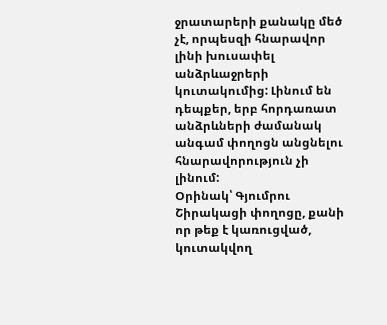ջրատարերի քանակը մեծ չէ, որպեսզի հնարավոր լինի խուսափել անձրևաջրերի կուտակումից: Լինում են դեպքեր, երբ հորդառատ անձրևների ժամանակ անգամ փողոցն անցնելու հնարավորություն չի լինում:
Օրինակ՝ Գյումրու Շիրակացի փողոցը, քանի որ թեք է կառուցված, կուտակվող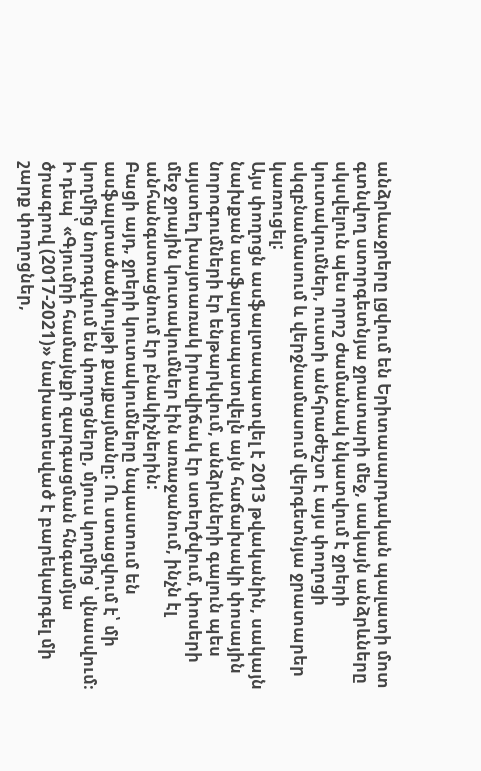անձրևաջրերը լցվում են Երիտասարդական պալատի մոտ գտնվող ստորգետնյա ջրատարի մեջ, սակայն անձրևները սկսվելուն պես որոշ ժամանակ նկատվում է ջրերի կուտակումներ, ուստի անհրաժեշտ է այս փողոցի սկզբնամասում և վերջնամասում վերգետնյա ջրատարեր կառուցել:
Այս փողոցն ասֆալտապատվել է 2013 թվականին, սակայն նախքան ասֆալտապատվելն այն հաճախակի փոսային նորոգումների էր ենթարկվում, անձրևների գալուն պես այստեղ խայտառակ իրավիճակ էր ստեղծվում, փոսերի մեջ ջրային կուտակումներ էին առաջանում, ինչն էլ անհանգստացնում էր բնակիչներին:
Բացի այդ, ջրերի կուտակումները նպաստում են ասֆալտածածկույթի քայքայմանը: Ու ստացվում է՝ մի կողմից նորոգվում են փողոցները, մյուս կողմից՝ վնասվում։
Ի դեպ՝ «Գյումրի համայնքի զարգացման հնգամյա ծրագրով (2017-2021)» նախատեսված է բարեկարգել մի շարք փողոցներ,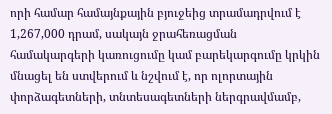որի համար համայնքային բյուջեից տրամադրվում է 1,267,000 դրամ, սակայն ջրահեռացման համակարգերի կառուցումը կամ բարեկարգումը կրկին մնացել են ստվերում և նշվում է, որ ոլորտային փորձագետների, տնտեսագետների ներգրավմամբ,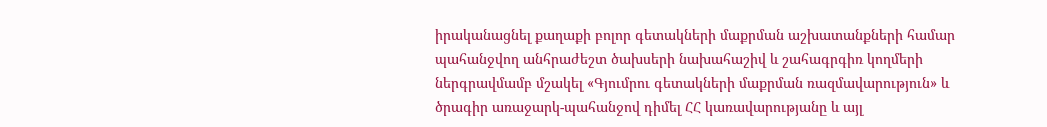իրականացնել քաղաքի բոլոր գետակների մաքրման աշխատանքների համար պահանջվող անհրաժեշտ ծախսերի նախահաշիվ և շահագրգիռ կողմերի ներգրավմամբ մշակել «Գյումրու գետակների մաքրման ռազմավարություն» և ծրագիր առաջարկ-պահանջով դիմել ՀՀ կառավարությանը և այլ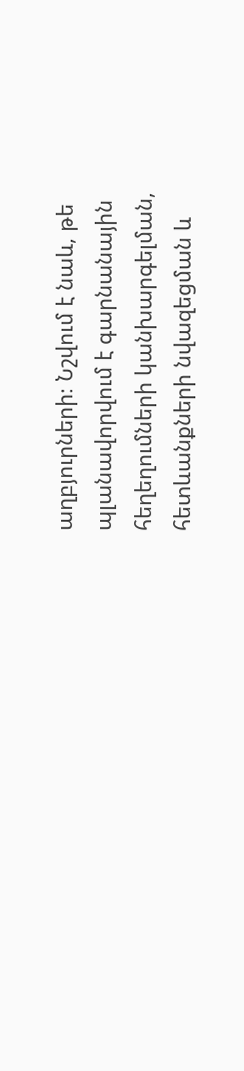աղբյուրների։ Նշվում է նաև, թե պլանավորվում է գարնանային հեղեղումների կանխարգելման, հետևանքների նվազեցման և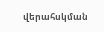վերահսկման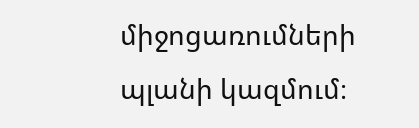միջոցառումների պլանի կազմում։